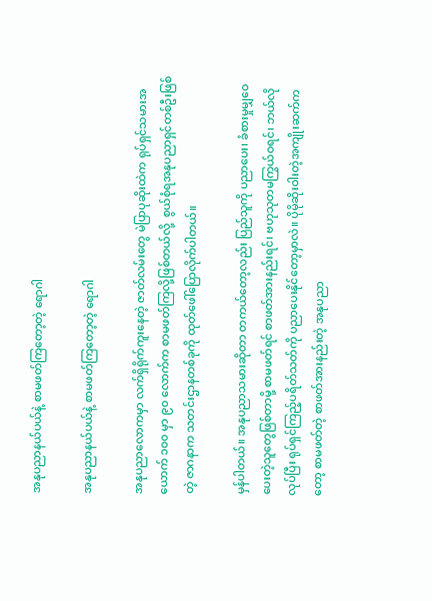အနုပညာနယ်ပယ်နဲ့ စာမဖတ်ကြတော့တဲ့ ရောဂါ

အနုပညာနယ်ပယ်နဲ့ စာမဖတ်ကြတော့တဲ့ ရောဂါ

အနုပညာလောကမှာ လက်ရှိရိုက်ကူးနေတဲ့ ဇာတ်လမ်းတွေ မဲပြာပုဆိုးထဲက ရုပ်ရှင်သမားအယောက် ၁၀၀ မှာ ၉၀ လောက်က စာမဖတ်ကြလို့ဖြစ်တယ်လို့  စွယ်စုံရအနုပညာရှင်တစ်ဦးဖြစ်တဲ့ ဇာဂနာက သတင်းဌာနတစ်ခုကို ထုတ်ဖေါ်ပြောလိုက်ပါတယ်။

မှန်ပါတယ်။ အနုပညာသမားဆိုတာ တကယ်တော့လည်း ပြည်သူကို ပညာပေး၊ ခံစားမှုမျှဝေပေးတဲ့သူတွေဖြစ်တာမို့ စာမဖတ်ရင် စာဖတ်အားနည်းရင်၊ ဗဟုသုတမကြွယ်ဝရင်၊ ဘယ်လိုလုပ်ပြီး ရုပ်ရှင်ကြည့်ပရိတ်သတ်ကို ပညာပေးနိုင်တော့မှာလဲ။ ပိုမိုဆိုးဝါးတဲ့အကျိုးဆက်ကတော့ စာမဖတ်တဲ့ စာဖတ်အားနည်းတဲ့ အနုပညာ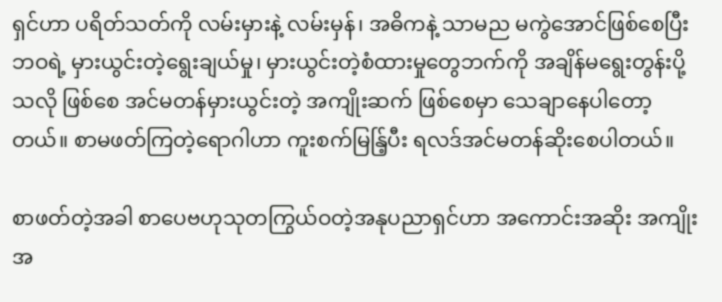ရှင်ဟာ ပရိတ်သတ်ကို လမ်းမှားနဲ့ လမ်းမှန်၊ အဓိကနဲ့ သာမည မကွဲအောင်ဖြစ်စေပြီး ဘဝရဲ့ မှားယွင်းတဲ့ရွေးချယ်မှု၊ မှားယွင်းတဲ့စံထားမှုတွေဘက်ကို အချိန်မရွေးတွန်းပို့သလို ဖြစ်စေ အင်မတန်မှားယွင်းတဲ့ အကျိုးဆက် ဖြစ်စေမှာ သေချာနေပါတော့တယ်။ စာမဖတ်ကြတဲ့ရောဂါဟာ ကူးစက်မြန်ြ့ပီး ရလဒ်အင်မတန်ဆိုးစေပါတယ်။

စာဖတ်တဲ့အခါ စာပေဗဟုသုတကြွယ်ဝတဲ့အနုပညာရှင်ဟာ အကောင်းအဆိုး အကျိုးအ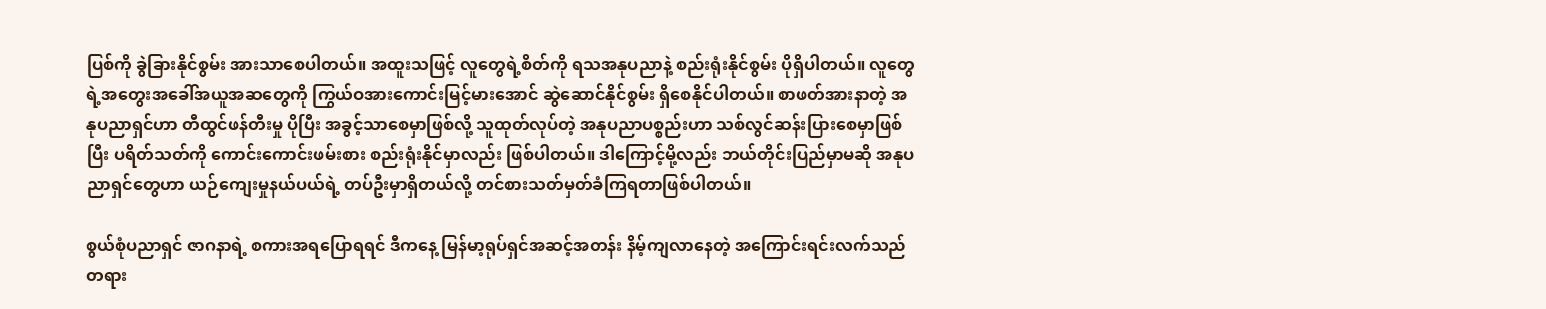ပြစ်ကို ခွဲခြားနိုင်စွမ်း အားသာစေပါတယ်။ အထူးသဖြင့် လူတွေရဲ့စိတ်ကို ရသအနုပညာနဲ့ စည်းရုံးနိုင်စွမ်း ပိုရှိပါတယ်။ လူတွေရဲ့အတွေးအခေါ်အယူအဆတွေကို ကြွယ်ဝအားကောင်းမြင့်မားအောင် ဆွဲဆောင်နိုင်စွမ်း ရှိစေနိုင်ပါတယ်။ စာဖတ်အားနာတဲ့ အနုပညာရှင်ဟာ တီထွင်ဖန်တီးမှု ပိုပြီး အခွင့်သာစေမှာဖြစ်လို့ သူထုတ်လုပ်တဲ့ အနုပညာပစ္စည်းဟာ သစ်လွင်ဆန်းပြားစေမှာဖြစ်ပြီး ပရိတ်သတ်ကို ကောင်းကောင်းဖမ်းစား စည်းရုံးနိုင်မှာလည်း ဖြစ်ပါတယ်။ ဒါကြောင့်မို့လည်း ဘယ်တိုင်းပြည်မှာမဆို အနုပညာရှင်တွေဟာ ယဉ်ကျေးမှုနယ်ပယ်ရဲ့ တပ်ဦးမှာရှိတယ်လို့ တင်စားသတ်မှတ်ခံကြရတာဖြစ်ပါတယ်။

စွယ်စုံပညာရှင် ဇာဂနာရဲ့ စကားအရပြောရရင် ဒီကနေ့ မြန်မာ့ရုပ်ရှင်အဆင့်အတန်း နိမ့်ကျလာနေတဲ့ အကြောင်းရင်းလက်သည်တရား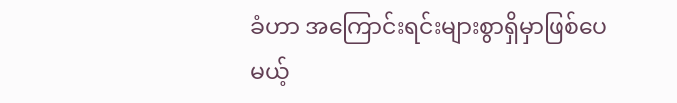ခံဟာ အကြောင်းရင်းများစွာရှိမှာဖြစ်ပေမယ့်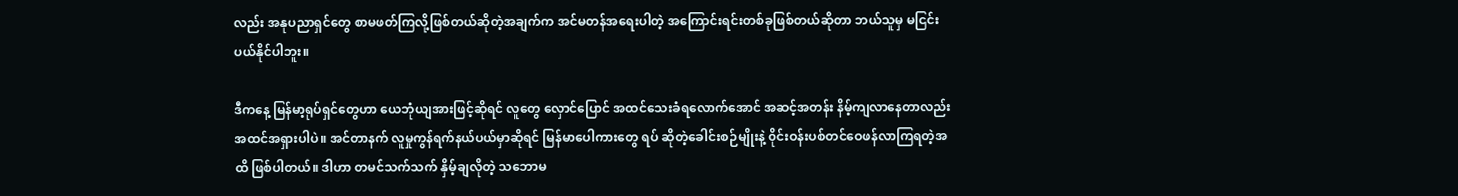လည်း အနုပညာရှင်တွေ စာမဖတ်ကြလို့ဖြစ်တယ်ဆိုတဲ့အချက်က အင်မတန်အရေးပါတဲ့ အကြောင်းရင်းတစ်ခုဖြစ်တယ်ဆိုတာ ဘယ်သူမှ မငြင်းပယ်နိုင်ပါဘူး။

ဒီကနေ့ မြန်မာ့ရုပ်ရှင်တွေဟာ ယေဘုံယျအားဖြင့်ဆိုရင် လူတွေ လှောင်ပြောင် အထင်သေးခံရလောက်အောင် အဆင့်အတန်း နိမ့်ကျလာနေတာလည်း အထင်အရှားပါပဲ။ အင်တာနက် လူမှုကွန်ရက်နယ်ပယ်မှာဆိုရင် မြန်မာပေါကားတွေ ရပ် ဆိုတဲ့ခေါင်းစဉ်မျိုးနဲ့ ၀ိုင်းဝန်းပစ်တင်ဝေဖန်လာကြရတဲ့အထိ ဖြစ်ပါတယ်။ ဒါဟာ တမင်သက်သက် နှိမ့်ချလိုတဲ့ သဘောမ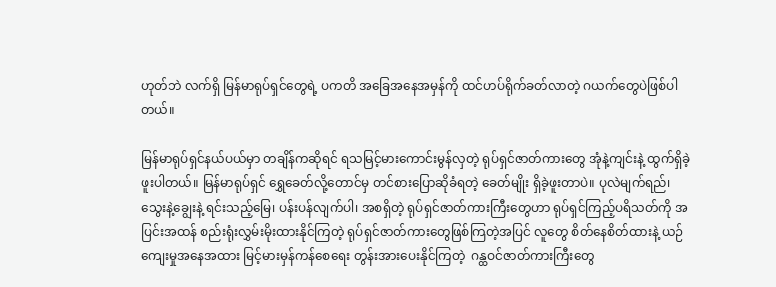ဟုတ်ဘဲ လက်ရှိ မြန်မာရုပ်ရှင်တွေရဲ့ ပကတိ အခြေအနေအမှန်ကို ထင်ဟပ်ရိုက်ခတ်လာတဲ့ ဂယက်တွေပဲဖြစ်ပါတယ်။

မြန်မာရုပ်ရှင်နယ်ပယ်မှာ တချိန်ကဆိုရင် ရသမြင့်မားကောင်းမွန်လှတဲ့ ရုပ်ရှင်ဇာတ်ကားတွေ အုံနဲ့ကျင်းနဲ့ ထွက်ရှိခဲ့ဖူးပါတယ်။ မြန်မာရုပ်ရှင် ရွှေခေတ်လို့တောင်မှ တင်စားပြောဆိုခံရတဲ့ ခေတ်မျိုး ရှိခဲ့ဖူးတာပဲ။ ပုလဲမျက်ရည်၊ သွေးနဲ့ချွေးနဲ့ ရင်းသည့်မြေ၊ ပန်းပန်လျက်ပါ၊ အစရှိတဲ့ ရုပ်ရှင်ဇာတ်ကားကြီးတွေဟာ ရုပ်ရှင်ကြည့်ပရိသတ်ကို အပြင်းအထန် စည်းရုံးလွှမ်းမိုးထားနိုင်ကြတဲ့ ရုပ်ရှင်ဇာတ်ကားတွေဖြစ်ကြတဲ့အပြင် လူတွေ စိတ်နေစိတ်ထားနဲ့ ယဉ်ကျေးမှုအနေအထား မြင့်မားမှန်ကန်စေရေး တွန်းအားပေးနိုင်ကြတဲ့  ဂန္ထဝင်ဇာတ်ကားကြီးတွေ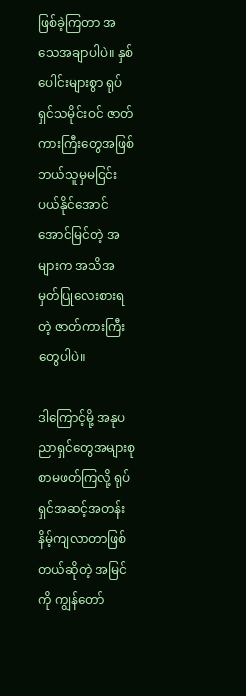ဖြစ်ခဲ့ကြတာ အသေအချာပါပဲ။ နှစ်ပေါင်းများစွာ ရုပ်ရှင်သမိုင်းဝင် ဇာတ်ကားကြီးတွေအဖြစ် ဘယ်သူမှမငြင်းပယ်နိုင်အောင် အောင်မြင်တဲ့ အများက အသိအမှတ်ပြုလေးစားရတဲ့ ဇာတ်ကားကြီးတွေပါပဲ။

ဒါကြောင့်မို့ အနုပညာရှင်တွေအများစု စာမဖတ်ကြလို့ ရုပ်ရှင်အဆင့်အတန်း နိမ့်ကျလာတာဖြစ်တယ်ဆိုတဲ့ အမြင်ကို ကျွန်တော်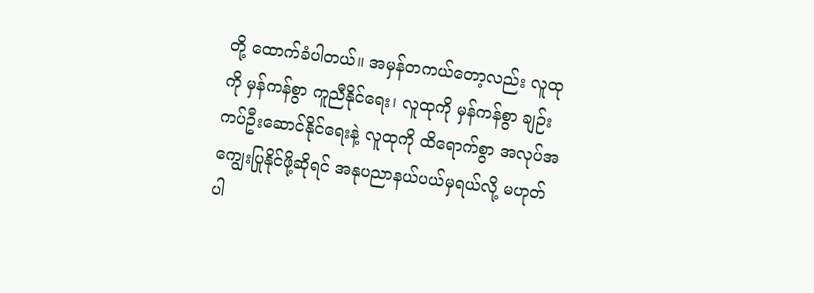တို့ ထောက်ခံပါတယ်။ အမှန်တကယ်တော့လည်း လူထုကို မှန်ကန်စွာ ကူညီနိုင်ရေး၊ လူထုကို မှန်ကန်စွာ ချဉ်းကပ်ဦးဆောင်နိုင်ရေးနဲ့ လူထုကို ထိရောက်စွာ အလုပ်အကျွေးပြုနိုင်ဖို့ဆိုရင် အနုပညာနယ်ပယ်မှရယ်လို့ မဟုတ်ပါ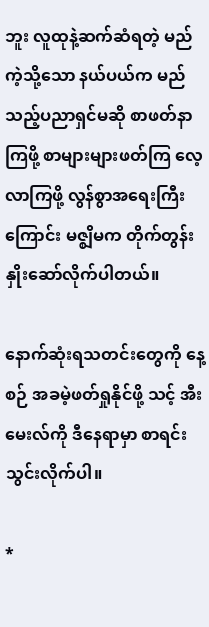ဘူး လူထုနဲ့ဆက်ဆံရတဲ့ မည်ကဲ့သို့သော နယ်ပယ်က မည်သည့်ပညာရှင်မဆို စာဖတ်နာကြဖို့ စာများများဖတ်ကြ လေ့လာကြဖို့ လွန်စွာအရေးကြီးကြောင်း မဇ္စျိမက တိုက်တွန်းနှိုးဆော်လိုက်ပါတယ်။

နောက်ဆုံးရသတင်းတွေကို နေ့စဉ် အခမဲ့ဖတ်ရှုနိုင်ဖို့ သင့် အီးမေးလ်ကို ဒီနေရာမှာ စာရင်းသွင်းလိုက်ပါ။

*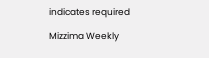indicates required

Mizzima Weekly